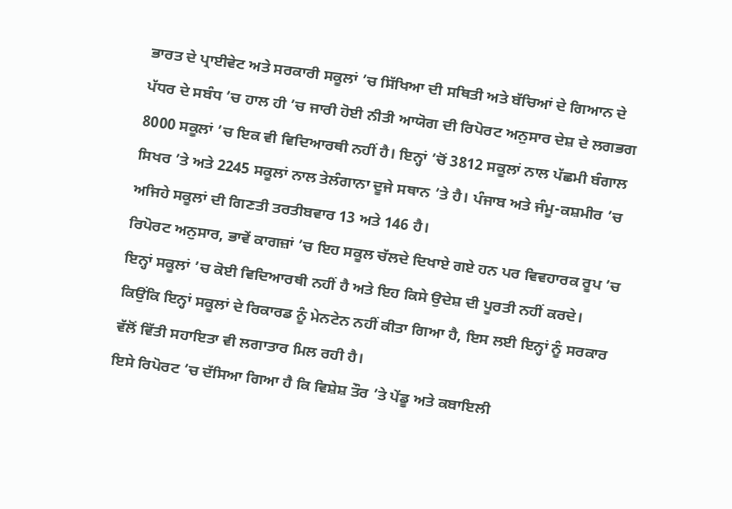ਭਾਰਤ ਦੇ ਪ੍ਰਾਈਵੇਟ ਅਤੇ ਸਰਕਾਰੀ ਸਕੂਲਾਂ ’ਚ ਸਿੱਖਿਆ ਦੀ ਸਥਿਤੀ ਅਤੇ ਬੱਚਿਆਂ ਦੇ ਗਿਆਨ ਦੇ ਪੱਧਰ ਦੇ ਸਬੰਧ ’ਚ ਹਾਲ ਹੀ ’ਚ ਜਾਰੀ ਹੋਈ ਨੀਤੀ ਆਯੋਗ ਦੀ ਰਿਪੋਰਟ ਅਨੁਸਾਰ ਦੇਸ਼ ਦੇ ਲਗਭਗ 8000 ਸਕੂਲਾਂ ’ਚ ਇਕ ਵੀ ਵਿਦਿਆਰਥੀ ਨਹੀਂ ਹੈ। ਇਨ੍ਹਾਂ ’ਚੋਂ 3812 ਸਕੂਲਾਂ ਨਾਲ ਪੱਛਮੀ ਬੰਗਾਲ ਸਿਖਰ ’ਤੇ ਅਤੇ 2245 ਸਕੂਲਾਂ ਨਾਲ ਤੇਲੰਗਾਨਾ ਦੂਜੇ ਸਥਾਨ ’ਤੇ ਹੈ। ਪੰਜਾਬ ਅਤੇ ਜੰਮੂ-ਕਸ਼ਮੀਰ ’ਚ ਅਜਿਹੇ ਸਕੂਲਾਂ ਦੀ ਗਿਣਤੀ ਤਰਤੀਬਵਾਰ 13 ਅਤੇ 146 ਹੈ।
ਰਿਪੋਰਟ ਅਨੁਸਾਰ, ਭਾਵੇਂ ਕਾਗਜ਼ਾਂ ’ਚ ਇਹ ਸਕੂਲ ਚੱਲਦੇ ਦਿਖਾਏ ਗਏ ਹਨ ਪਰ ਵਿਵਹਾਰਕ ਰੂਪ ’ਚ ਇਨ੍ਹਾਂ ਸਕੂਲਾਂ ’ਚ ਕੋਈ ਵਿਦਿਆਰਥੀ ਨਹੀਂ ਹੈ ਅਤੇ ਇਹ ਕਿਸੇ ਉਦੇਸ਼ ਦੀ ਪੂਰਤੀ ਨਹੀਂ ਕਰਦੇ। ਕਿਉਂਕਿ ਇਨ੍ਹਾਂ ਸਕੂਲਾਂ ਦੇ ਰਿਕਾਰਡ ਨੂੰ ਮੇਨਟੇਨ ਨਹੀਂ ਕੀਤਾ ਗਿਆ ਹੈ, ਇਸ ਲਈ ਇਨ੍ਹਾਂ ਨੂੰ ਸਰਕਾਰ ਵੱਲੋਂ ਵਿੱਤੀ ਸਹਾਇਤਾ ਵੀ ਲਗਾਤਾਰ ਮਿਲ ਰਹੀ ਹੈ।
ਇਸੇ ਰਿਪੋਰਟ ’ਚ ਦੱਸਿਆ ਗਿਆ ਹੈ ਕਿ ਵਿਸ਼ੇਸ਼ ਤੌਰ ’ਤੇ ਪੇਂਡੂ ਅਤੇ ਕਬਾਇਲੀ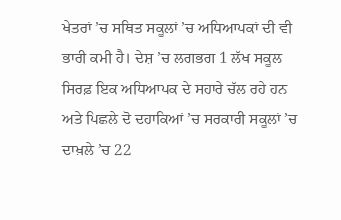ਖੇਤਰਾਂ ’ਚ ਸਥਿਤ ਸਕੂਲਾਂ ’ਚ ਅਧਿਆਪਕਾਂ ਦੀ ਵੀ ਭਾਰੀ ਕਮੀ ਹੈ। ਦੇਸ਼ ’ਚ ਲਗਭਗ 1 ਲੱਖ ਸਕੂਲ ਸਿਰਫ਼ ਇਕ ਅਧਿਆਪਕ ਦੇ ਸਹਾਰੇ ਚੱਲ ਰਹੇ ਹਨ ਅਤੇ ਪਿਛਲੇ ਦੋ ਦਹਾਕਿਆਂ ’ਚ ਸਰਕਾਰੀ ਸਕੂਲਾਂ ’ਚ ਦਾਖ਼ਲੇ ’ਚ 22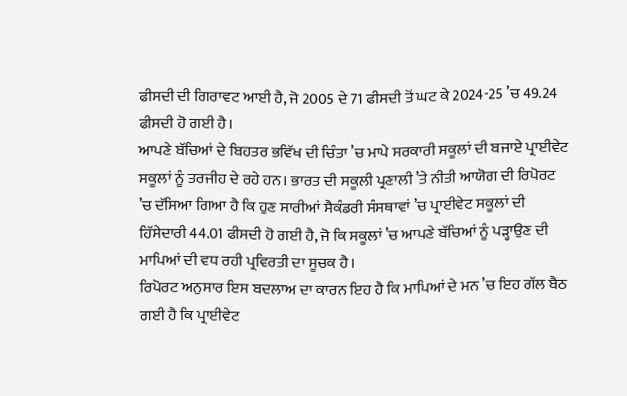ਫੀਸਦੀ ਦੀ ਗਿਰਾਵਟ ਆਈ ਹੈ, ਜੋ 2005 ਦੇ 71 ਫੀਸਦੀ ਤੋਂ ਘਟ ਕੇ 2024-25 ’ਚ 49.24 ਫੀਸਦੀ ਹੋ ਗਈ ਹੈ।
ਆਪਣੇ ਬੱਚਿਆਂ ਦੇ ਬਿਹਤਰ ਭਵਿੱਖ ਦੀ ਚਿੰਤਾ ’ਚ ਮਾਪੇ ਸਰਕਾਰੀ ਸਕੂਲਾਂ ਦੀ ਬਜਾਏ ਪ੍ਰਾਈਵੇਟ ਸਕੂਲਾਂ ਨੂੰ ਤਰਜੀਹ ਦੇ ਰਹੇ ਹਨ। ਭਾਰਤ ਦੀ ਸਕੂਲੀ ਪ੍ਰਣਾਲੀ ’ਤੇ ਨੀਤੀ ਆਯੋਗ ਦੀ ਰਿਪੋਰਟ ’ਚ ਦੱਸਿਆ ਗਿਆ ਹੈ ਕਿ ਹੁਣ ਸਾਰੀਆਂ ਸੈਕੰਡਰੀ ਸੰਸਥਾਵਾਂ ’ਚ ਪ੍ਰਾਈਵੇਟ ਸਕੂਲਾਂ ਦੀ ਹਿੱਸੇਦਾਰੀ 44.01 ਫੀਸਦੀ ਹੋ ਗਈ ਹੈ, ਜੋ ਕਿ ਸਕੂਲਾਂ ’ਚ ਆਪਣੇ ਬੱਚਿਆਂ ਨੂੰ ਪੜ੍ਹਾਉਣ ਦੀ ਮਾਪਿਆਂ ਦੀ ਵਧ ਰਹੀ ਪ੍ਰਵਿਰਤੀ ਦਾ ਸੂਚਕ ਹੈ।
ਰਿਪੋਰਟ ਅਨੁਸਾਰ ਇਸ ਬਦਲਾਅ ਦਾ ਕਾਰਨ ਇਹ ਹੈ ਕਿ ਮਾਪਿਆਂ ਦੇ ਮਨ ’ਚ ਇਹ ਗੱਲ ਬੈਠ ਗਈ ਹੈ ਕਿ ਪ੍ਰਾਈਵੇਟ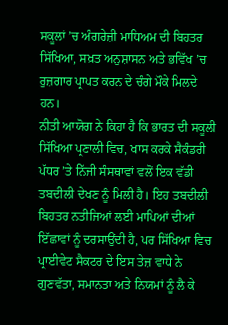ਸਕੂਲਾਂ ’ਚ ਅੰਗਰੇਜ਼ੀ ਮਾਧਿਅਮ ਦੀ ਬਿਹਤਰ ਸਿੱਖਿਆ, ਸਖ਼ਤ ਅਨੁਸ਼ਾਸਨ ਅਤੇ ਭਵਿੱਖ ’ਚ ਰੁਜ਼ਗਾਰ ਪ੍ਰਾਪਤ ਕਰਨ ਦੇ ਚੰਗੇ ਮੌਕੇ ਮਿਲਦੇ ਹਨ।
ਨੀਤੀ ਆਯੋਗ ਨੇ ਕਿਹਾ ਹੈ ਕਿ ਭਾਰਤ ਦੀ ਸਕੂਲੀ ਸਿੱਖਿਆ ਪ੍ਰਣਾਲੀ ਵਿਚ, ਖਾਸ ਕਰਕੇ ਸੈਕੰਡਰੀ ਪੱਧਰ ’ਤੇ ਨਿੱਜੀ ਸੰਸਥਾਵਾਂ ਵਲੋਂ ਇਕ ਵੱਡੀ ਤਬਦੀਲੀ ਦੇਖਣ ਨੂੰ ਮਿਲੀ ਹੈ। ਇਹ ਤਬਦੀਲੀ ਬਿਹਤਰ ਨਤੀਜਿਆਂ ਲਈ ਮਾਪਿਆਂ ਦੀਆਂ ਇੱਛਾਵਾਂ ਨੂੰ ਦਰਸਾਉਂਦੀ ਹੈ, ਪਰ ਸਿੱਖਿਆ ਵਿਚ ਪ੍ਰਾਈਵੇਟ ਸੈਕਟਰ ਦੇ ਇਸ ਤੇਜ਼ ਵਾਧੇ ਨੇ ਗੁਣਵੱਤਾ, ਸਮਾਨਤਾ ਅਤੇ ਨਿਯਮਾਂ ਨੂੰ ਲੈ ਕੇ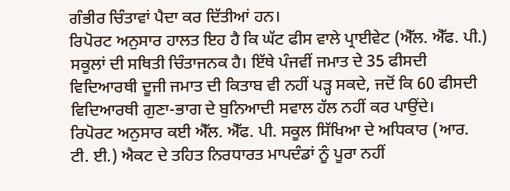ਗੰਭੀਰ ਚਿੰਤਾਵਾਂ ਪੈਦਾ ਕਰ ਦਿੱਤੀਆਂ ਹਨ।
ਰਿਪੋਰਟ ਅਨੁਸਾਰ ਹਾਲਤ ਇਹ ਹੈ ਕਿ ਘੱਟ ਫੀਸ ਵਾਲੇ ਪ੍ਰਾਈਵੇਟ (ਐੱਲ. ਐੱਫ. ਪੀ.) ਸਕੂਲਾਂ ਦੀ ਸਥਿਤੀ ਚਿੰਤਾਜਨਕ ਹੈ। ਇੱਥੇ ਪੰਜਵੀਂ ਜਮਾਤ ਦੇ 35 ਫੀਸਦੀ ਵਿਦਿਆਰਥੀ ਦੂਜੀ ਜਮਾਤ ਦੀ ਕਿਤਾਬ ਵੀ ਨਹੀਂ ਪੜ੍ਹ ਸਕਦੇ, ਜਦੋਂ ਕਿ 60 ਫੀਸਦੀ ਵਿਦਿਆਰਥੀ ਗੁਣਾ-ਭਾਗ ਦੇ ਬੁਨਿਆਦੀ ਸਵਾਲ ਹੱਲ ਨਹੀਂ ਕਰ ਪਾਉਂਦੇ।
ਰਿਪੋਰਟ ਅਨੁਸਾਰ ਕਈ ਐੱਲ. ਐੱਫ. ਪੀ. ਸਕੂਲ ਸਿੱਖਿਆ ਦੇ ਅਧਿਕਾਰ (ਆਰ. ਟੀ. ਈ.) ਐਕਟ ਦੇ ਤਹਿਤ ਨਿਰਧਾਰਤ ਮਾਪਦੰਡਾਂ ਨੂੰ ਪੂਰਾ ਨਹੀਂ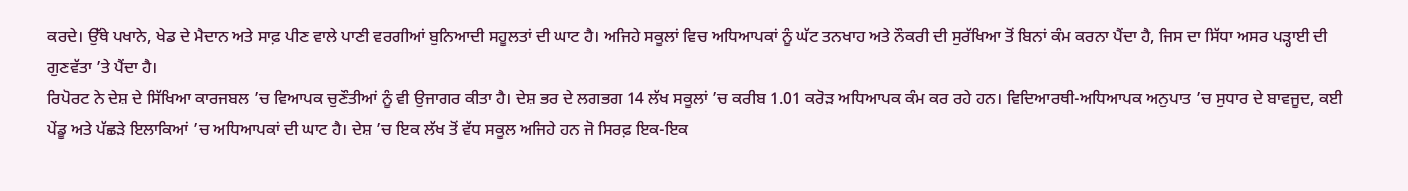ਕਰਦੇ। ਉੱਥੇ ਪਖਾਨੇ, ਖੇਡ ਦੇ ਮੈਦਾਨ ਅਤੇ ਸਾਫ਼ ਪੀਣ ਵਾਲੇ ਪਾਣੀ ਵਰਗੀਆਂ ਬੁਨਿਆਦੀ ਸਹੂਲਤਾਂ ਦੀ ਘਾਟ ਹੈ। ਅਜਿਹੇ ਸਕੂਲਾਂ ਵਿਚ ਅਧਿਆਪਕਾਂ ਨੂੰ ਘੱਟ ਤਨਖਾਹ ਅਤੇ ਨੌਕਰੀ ਦੀ ਸੁਰੱਖਿਆ ਤੋਂ ਬਿਨਾਂ ਕੰਮ ਕਰਨਾ ਪੈਂਦਾ ਹੈ, ਜਿਸ ਦਾ ਸਿੱਧਾ ਅਸਰ ਪੜ੍ਹਾਈ ਦੀ ਗੁਣਵੱਤਾ ’ਤੇ ਪੈਂਦਾ ਹੈ।
ਰਿਪੋਰਟ ਨੇ ਦੇਸ਼ ਦੇ ਸਿੱਖਿਆ ਕਾਰਜਬਲ ’ਚ ਵਿਆਪਕ ਚੁਣੌਤੀਆਂ ਨੂੰ ਵੀ ਉਜਾਗਰ ਕੀਤਾ ਹੈ। ਦੇਸ਼ ਭਰ ਦੇ ਲਗਭਗ 14 ਲੱਖ ਸਕੂਲਾਂ ’ਚ ਕਰੀਬ 1.01 ਕਰੋੜ ਅਧਿਆਪਕ ਕੰਮ ਕਰ ਰਹੇ ਹਨ। ਵਿਦਿਆਰਥੀ-ਅਧਿਆਪਕ ਅਨੁਪਾਤ ’ਚ ਸੁਧਾਰ ਦੇ ਬਾਵਜੂਦ, ਕਈ ਪੇਂਡੂ ਅਤੇ ਪੱਛੜੇ ਇਲਾਕਿਆਂ ’ਚ ਅਧਿਆਪਕਾਂ ਦੀ ਘਾਟ ਹੈ। ਦੇਸ਼ ’ਚ ਇਕ ਲੱਖ ਤੋਂ ਵੱਧ ਸਕੂਲ ਅਜਿਹੇ ਹਨ ਜੋ ਸਿਰਫ਼ ਇਕ-ਇਕ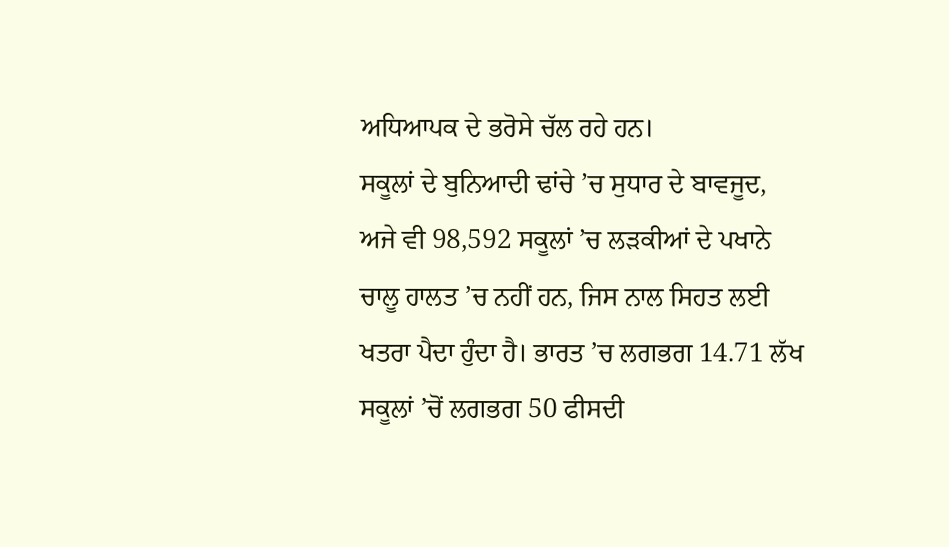ਅਧਿਆਪਕ ਦੇ ਭਰੋਸੇ ਚੱਲ ਰਹੇ ਹਨ।
ਸਕੂਲਾਂ ਦੇ ਬੁਨਿਆਦੀ ਢਾਂਚੇ ’ਚ ਸੁਧਾਰ ਦੇ ਬਾਵਜੂਦ, ਅਜੇ ਵੀ 98,592 ਸਕੂਲਾਂ ’ਚ ਲੜਕੀਆਂ ਦੇ ਪਖਾਨੇ ਚਾਲੂ ਹਾਲਤ ’ਚ ਨਹੀਂ ਹਨ, ਜਿਸ ਨਾਲ ਸਿਹਤ ਲਈ ਖਤਰਾ ਪੈਦਾ ਹੁੰਦਾ ਹੈ। ਭਾਰਤ ’ਚ ਲਗਭਗ 14.71 ਲੱਖ ਸਕੂਲਾਂ ’ਚੋਂ ਲਗਭਗ 50 ਫੀਸਦੀ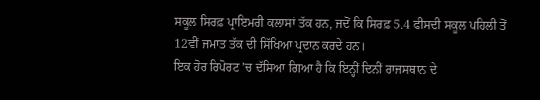ਸਕੂਲ ਸਿਰਫ਼ ਪ੍ਰਾਇਮਰੀ ਕਲਾਸਾਂ ਤੱਕ ਹਨ, ਜਦੋਂ ਕਿ ਸਿਰਫ਼ 5.4 ਫੀਸਦੀ ਸਕੂਲ ਪਹਿਲੀ ਤੋਂ 12ਵੀਂ ਜਮਾਤ ਤੱਕ ਦੀ ਸਿੱਖਿਆ ਪ੍ਰਦਾਨ ਕਰਦੇ ਹਨ।
ਇਕ ਹੋਰ ਰਿਪੋਰਟ ’ਚ ਦੱਸਿਆ ਗਿਆ ਹੈ ਕਿ ਇਨ੍ਹੀਂ ਦਿਨੀਂ ਰਾਜਸਥਾਨ ਦੇ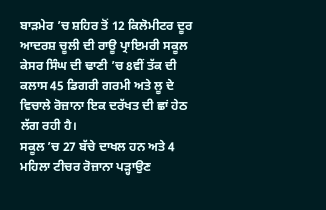ਬਾੜਮੇਰ ’ਚ ਸ਼ਹਿਰ ਤੋਂ 12 ਕਿਲੋਮੀਟਰ ਦੂਰ ਆਦਰਸ਼ ਚੂਲੀ ਦੀ ਰਾਊ ਪ੍ਰਾਇਮਰੀ ਸਕੂਲ ਕੇਸਰ ਸਿੰਘ ਦੀ ਢਾਣੀ ’ਚ 8ਵੀਂ ਤੱਕ ਦੀ ਕਲਾਸ 45 ਡਿਗਰੀ ਗਰਮੀ ਅਤੇ ਲੂ ਦੇ ਵਿਚਾਲੇ ਰੋਜ਼ਾਨਾ ਇਕ ਦਰੱਖਤ ਦੀ ਛਾਂ ਹੇਠ ਲੱਗ ਰਹੀ ਹੈ।
ਸਕੂਲ ’ਚ 27 ਬੱਚੇ ਦਾਖਲ ਹਨ ਅਤੇ 4 ਮਹਿਲਾ ਟੀਚਰ ਰੋਜ਼ਾਨਾ ਪੜ੍ਹਾਉਣ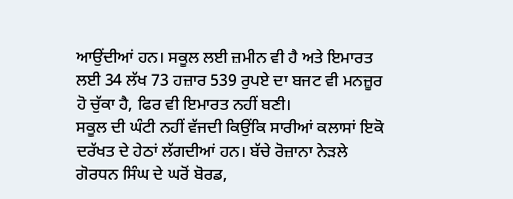ਆਉਂਦੀਆਂ ਹਨ। ਸਕੂਲ ਲਈ ਜ਼ਮੀਨ ਵੀ ਹੈ ਅਤੇ ਇਮਾਰਤ ਲਈ 34 ਲੱਖ 73 ਹਜ਼ਾਰ 539 ਰੁਪਏ ਦਾ ਬਜਟ ਵੀ ਮਨਜ਼ੂਰ ਹੋ ਚੁੱਕਾ ਹੈ, ਫਿਰ ਵੀ ਇਮਾਰਤ ਨਹੀਂ ਬਣੀ।
ਸਕੂਲ ਦੀ ਘੰਟੀ ਨਹੀਂ ਵੱਜਦੀ ਕਿਉਂਕਿ ਸਾਰੀਆਂ ਕਲਾਸਾਂ ਇਕੋ ਦਰੱਖਤ ਦੇ ਹੇਠਾਂ ਲੱਗਦੀਆਂ ਹਨ। ਬੱਚੇ ਰੋਜ਼ਾਨਾ ਨੇੜਲੇ ਗੋਰਧਨ ਸਿੰਘ ਦੇ ਘਰੋਂ ਬੋਰਡ,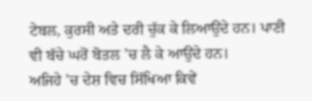ਟੇਬਲ, ਕੁਰਸੀ ਅਤੇ ਦਰੀ ਚੁੱਕ ਕੇ ਲਿਆਉਂਦੇ ਹਨ। ਪਾਣੀ ਵੀ ਬੱਚੇ ਘਰੋਂ ਬੋਤਲ ’ਚ ਲੈ ਕੇ ਆਉਂਦੇ ਹਨ।
ਅਜਿਹੇ ’ਚ ਦੇਸ਼ ਵਿਚ ਸਿੱਖਿਆ ਕਿਵੇਂ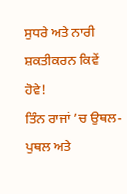ਸੁਧਰੇ ਅਤੇ ਨਾਰੀ ਸ਼ਕਤੀਕਰਨ ਕਿਵੇਂ ਹੋਵੇ!
ਤਿੰਨ ਰਾਜਾਂ ’ਚ ਉਥਲ-ਪੁਥਲ ਅਤੇ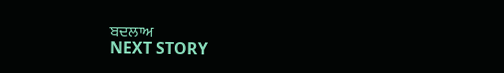ਬਦਲਾਅ
NEXT STORY